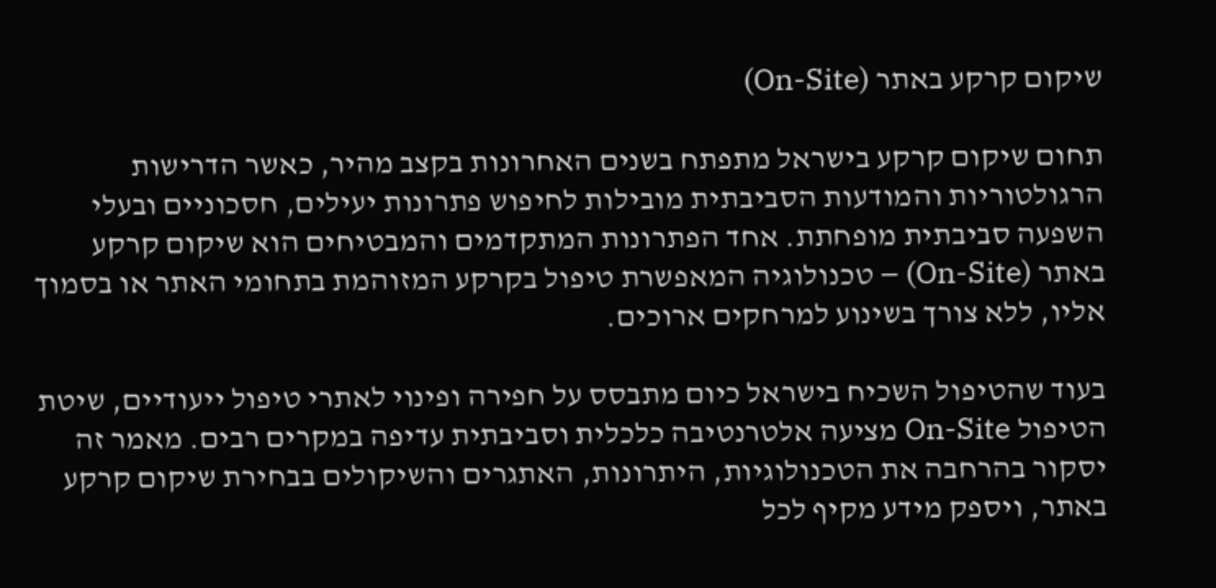שיקום קרקע באתר (On-Site)

תחום שיקום קרקע בישראל מתפתח בשנים האחרונות בקצב מהיר, כאשר הדרישות הרגולטוריות והמודעות הסביבתית מובילות לחיפוש פתרונות יעילים, חסכוניים ובעלי השפעה סביבתית מופחתת. אחד הפתרונות המתקדמים והמבטיחים הוא שיקום קרקע באתר (On-Site) – טכנולוגיה המאפשרת טיפול בקרקע המזוהמת בתחומי האתר או בסמוך אליו, ללא צורך בשינוע למרחקים ארוכים.

בעוד שהטיפול השכיח בישראל כיום מתבסס על חפירה ופינוי לאתרי טיפול ייעודיים, שיטת הטיפול On-Site מציעה אלטרנטיבה כלכלית וסביבתית עדיפה במקרים רבים. מאמר זה יסקור בהרחבה את הטכנולוגיות, היתרונות, האתגרים והשיקולים בבחירת שיקום קרקע באתר, ויספק מידע מקיף לכל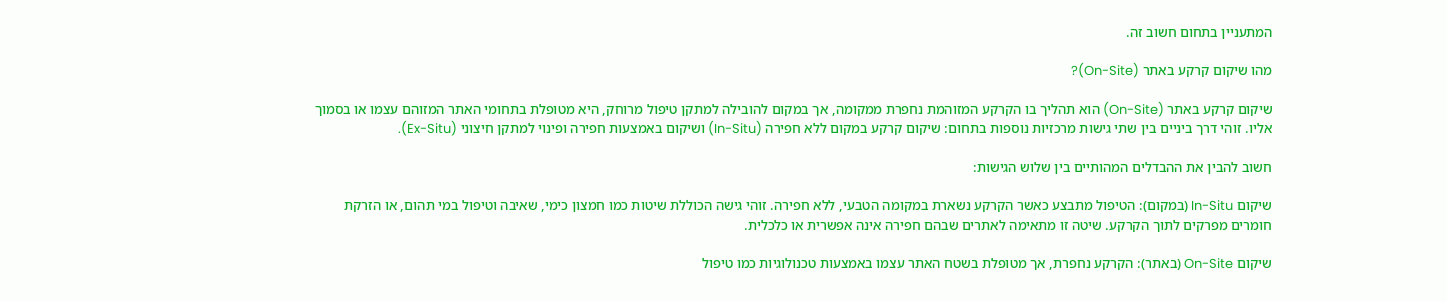המתעניין בתחום חשוב זה.

מהו שיקום קרקע באתר (On-Site)?

שיקום קרקע באתר (On-Site) הוא תהליך בו הקרקע המזוהמת נחפרת ממקומה, אך במקום להובילה למתקן טיפול מרוחק, היא מטופלת בתחומי האתר המזוהם עצמו או בסמוך אליו. זוהי דרך ביניים בין שתי גישות מרכזיות נוספות בתחום: שיקום קרקע במקום ללא חפירה (In-Situ) ושיקום באמצעות חפירה ופינוי למתקן חיצוני (Ex-Situ).

חשוב להבין את ההבדלים המהותיים בין שלוש הגישות:

שיקום In-Situ (במקום): הטיפול מתבצע כאשר הקרקע נשארת במקומה הטבעי, ללא חפירה. זוהי גישה הכוללת שיטות כמו חמצון כימי, שאיבה וטיפול במי תהום, או הזרקת חומרים מפרקים לתוך הקרקע. שיטה זו מתאימה לאתרים שבהם חפירה אינה אפשרית או כלכלית.

שיקום On-Site (באתר): הקרקע נחפרת, אך מטופלת בשטח האתר עצמו באמצעות טכנולוגיות כמו טיפול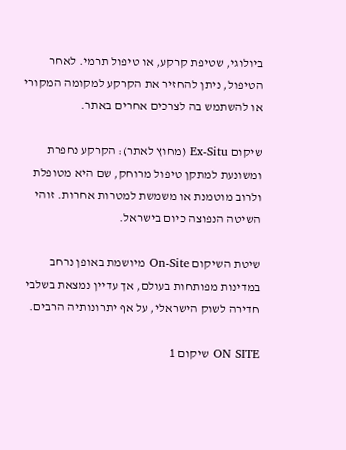ביולוגי, שטיפת קרקע, או טיפול תרמי. לאחר הטיפול, ניתן להחזיר את הקרקע למקומה המקורי או להשתמש בה לצרכים אחרים באתר.

שיקום Ex-Situ (מחוץ לאתר): הקרקע נחפרת ומשונעת למתקן טיפול מרוחק, שם היא מטופלת ולרוב מוטמנת או משמשת למטרות אחרות. זוהי השיטה הנפוצה כיום בישראל.

שיטת השיקום On-Site מיושמת באופן נרחב במדינות מפותחות בעולם, אך עדיין נמצאת בשלבי חדירה לשוק הישראלי, על אף יתרונותיה הרבים.

ON SITE שיקום 1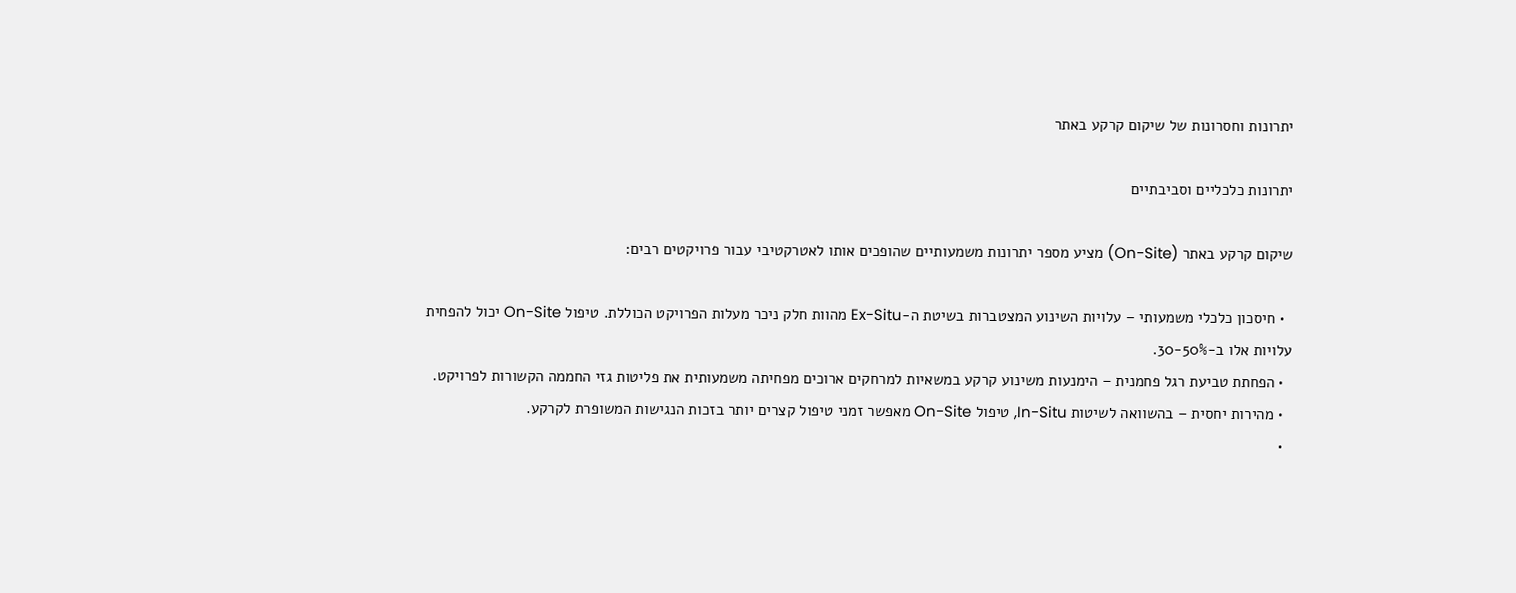יתרונות וחסרונות של שיקום קרקע באתר

יתרונות כלכליים וסביבתיים

שיקום קרקע באתר (On-Site) מציע מספר יתרונות משמעותיים שהופכים אותו לאטרקטיבי עבור פרויקטים רבים:

  • חיסכון כלכלי משמעותי – עלויות השינוע המצטברות בשיטת ה-Ex-Situ מהוות חלק ניכר מעלות הפרויקט הכוללת. טיפול On-Site יכול להפחית עלויות אלו ב-30-50%.
  • הפחתת טביעת רגל פחמנית – הימנעות משינוע קרקע במשאיות למרחקים ארוכים מפחיתה משמעותית את פליטות גזי החממה הקשורות לפרויקט.
  • מהירות יחסית – בהשוואה לשיטות In-Situ, טיפול On-Site מאפשר זמני טיפול קצרים יותר בזכות הנגישות המשופרת לקרקע.
  •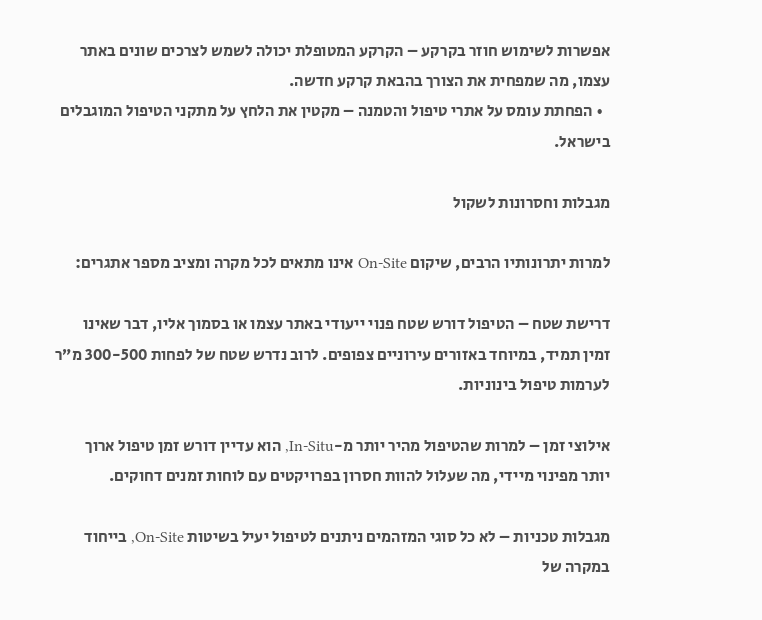אפשרות לשימוש חוזר בקרקע – הקרקע המטופלת יכולה לשמש לצרכים שונים באתר עצמו, מה שמפחית את הצורך בהבאת קרקע חדשה.
  • הפחתת עומס על אתרי טיפול והטמנה – מקטין את הלחץ על מתקני הטיפול המוגבלים בישראל.

מגבלות וחסרונות לשקול

למרות יתרונותיו הרבים, שיקום On-Site אינו מתאים לכל מקרה ומציב מספר אתגרים:

דרישת שטח – הטיפול דורש שטח פנוי ייעודי באתר עצמו או בסמוך אליו, דבר שאינו זמין תמיד, במיוחד באזורים עירוניים צפופים. לרוב נדרש שטח של לפחות 300-500 מ”ר לערמות טיפול בינוניות.

אילוצי זמן – למרות שהטיפול מהיר יותר מ-In-Situ, הוא עדיין דורש זמן טיפול ארוך יותר מפינוי מיידי, מה שעלול להוות חסרון בפרויקטים עם לוחות זמנים דחוקים.

מגבלות טכניות – לא כל סוגי המזהמים ניתנים לטיפול יעיל בשיטות On-Site, בייחוד במקרה של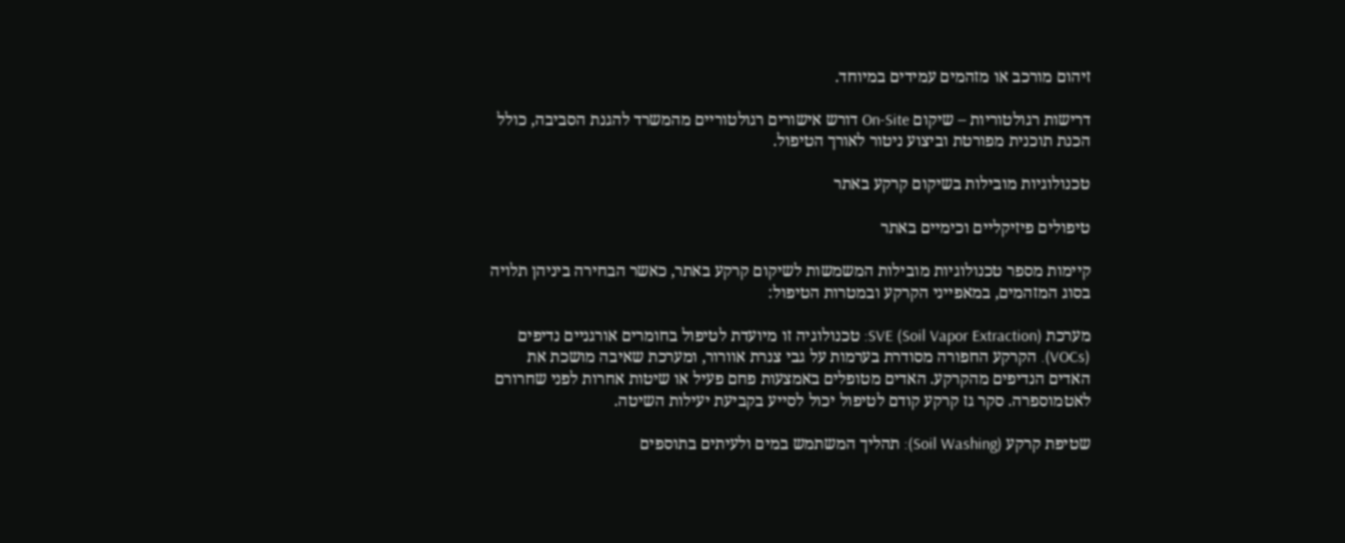זיהום מורכב או מזהמים עמידים במיוחד.

דרישות רגולטוריות – שיקום On-Site דורש אישורים רגולטוריים מהמשרד להגנת הסביבה, כולל הכנת תוכנית מפורטת וביצוע ניטור לאורך הטיפול.

טכנולוגיות מובילות בשיקום קרקע באתר

טיפולים פיזיקליים וכימיים באתר

קיימות מספר טכנולוגיות מובילות המשמשות לשיקום קרקע באתר, כאשר הבחירה ביניהן תלויה בסוג המזהמים, במאפייני הקרקע ובמטרות הטיפול:

מערכת SVE (Soil Vapor Extraction): טכנולוגיה זו מיועדת לטיפול בחומרים אורגניים נדיפים (VOCs). הקרקע החפורה מסודרת בערמות על גבי צנרת אוורור, ומערכת שאיבה מושכת את האדים הנדיפים מהקרקע. האדים מטופלים באמצעות פחם פעיל או שיטות אחרות לפני שחרורם לאטמוספרה. סקר גז קרקע קודם לטיפול יכול לסייע בקביעת יעילות השיטה.

שטיפת קרקע (Soil Washing): תהליך המשתמש במים ולעיתים בתוספים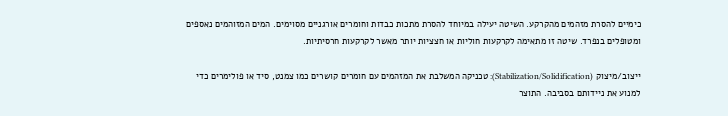כימיים להסרת מזהמים מהקרקע. השיטה יעילה במיוחד להסרת מתכות כבדות וחומרים אורגניים מסוימים. המים המזוהמים נאספים ומטופלים בנפרד. שיטה זו מתאימה לקרקעות חוליות או חצציות יותר מאשר לקרקעות חרסיתיות.

ייצוב/מיצוק (Stabilization/Solidification): טכניקה המשלבת את המזהמים עם חומרים קושרים כמו צמנט, סיד או פולימרים כדי למנוע את ניידותם בסביבה. התוצר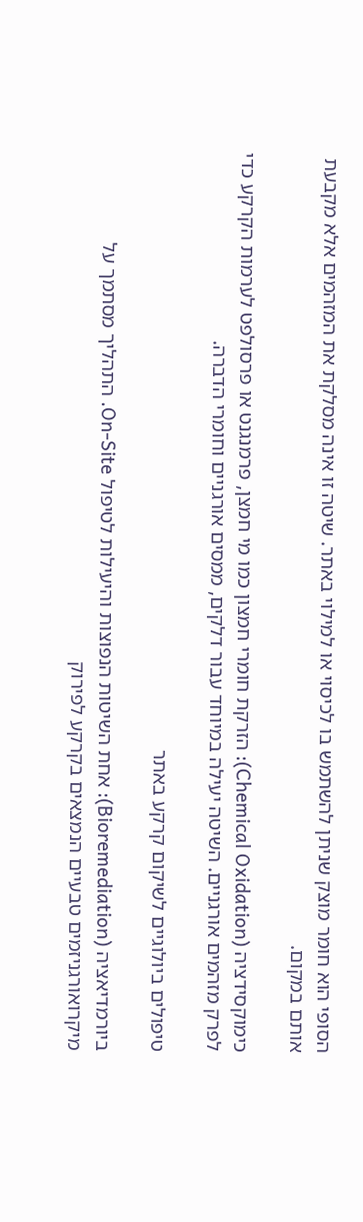הסופי הוא חומר מוצק שניתן להשתמש בו לכיסוי או למילוי באתר. שיטה זו אינה מסלקת את המזהמים אלא מקבעת אותם במקום.

כימוקסידציה (Chemical Oxidation): הזרקת חומרי חמצון כמו מי חמצן, פרמנגנט או פרסולפט לערמות הקרקע כדי לפרק מזהמים אורגניים. השיטה יעילה במיוחד עבור דלקים, ממסים אורגניים וחומרי הדברה.

טיפולים ביולוגיים לשיקום קרקע באתר

ביורמדיאציה (Bioremediation): אחת השיטות הנפוצות והיעילות לטיפול On-Site. התהליך מסתמך על מיקרואורגניזמים טבעיים הנמצאים בקרקע לפירוק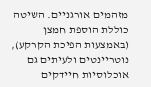מזהמים אורגניים. השיטה כוללת הוספת חמצן (באמצעות הפיכת הקרקע), נוטריינטים ולעיתים גם אוכלוסיות חיידקים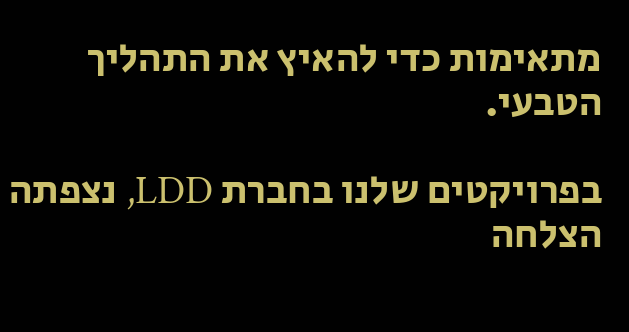מתאימות כדי להאיץ את התהליך הטבעי.

בפרויקטים שלנו בחברת LDD, נצפתה הצלחה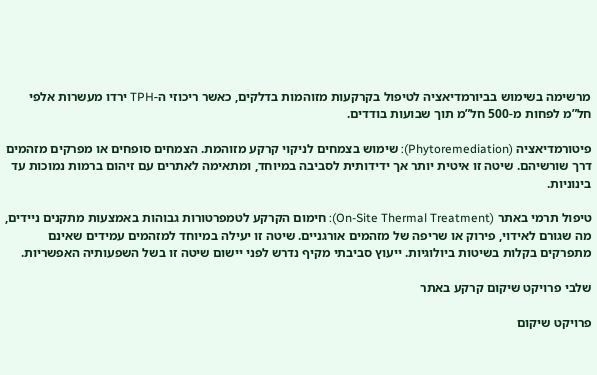מרשימה בשימוש בביורמדיאציה לטיפול בקרקעות מזוהמות בדלקים, כאשר ריכוזי ה-TPH ירדו מעשרות אלפי חל”מ לפחות מ-500 חל”מ תוך שבועות בודדים.

פיטורמדיאציה (Phytoremediation): שימוש בצמחים לניקוי קרקע מזוהמת. הצמחים סופחים או מפרקים מזהמים דרך שורשיהם. שיטה זו איטית יותר אך ידידותית לסביבה במיוחד, ומתאימה לאתרים עם זיהום ברמות נמוכות עד בינוניות.

טיפול תרמי באתר (On-Site Thermal Treatment): חימום הקרקע לטמפרטורות גבוהות באמצעות מתקנים ניידים, מה שגורם לאידוי, פירוק או שריפה של מזהמים אורגניים. שיטה זו יעילה במיוחד למזהמים עמידים שאינם מתפרקים בקלות בשיטות ביולוגיות. ייעוץ סביבתי מקיף נדרש לפני יישום שיטה זו בשל השפעותיה האפשריות.

שלבי פרויקט שיקום קרקע באתר

פרויקט שיקום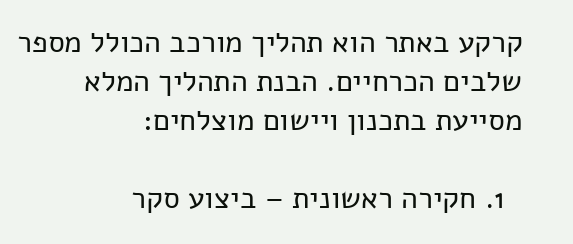קרקע באתר הוא תהליך מורכב הכולל מספר שלבים הכרחיים. הבנת התהליך המלא מסייעת בתכנון ויישום מוצלחים:

  1. חקירה ראשונית – ביצוע סקר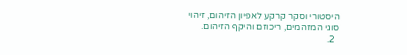היסטורי וסקר קרקע לאפיון הזיהום, זיהוי סוגי המזהמים, ריכוזם והיקף הזיהום.
  2.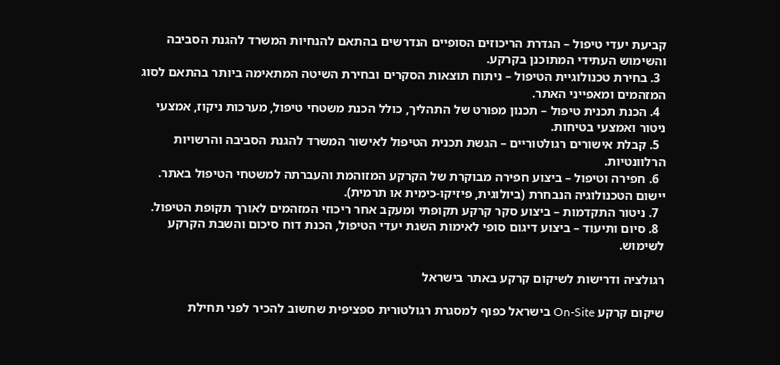קביעת יעדי טיפול – הגדרת הריכוזים הסופיים הנדרשים בהתאם להנחיות המשרד להגנת הסביבה והשימוש העתידי המתוכנן בקרקע.
  3. בחירת טכנולוגיית הטיפול – ניתוח תוצאות הסקרים ובחירת השיטה המתאימה ביותר בהתאם לסוג המזהמים ומאפייני האתר.
  4. הכנת תכנית טיפול – תכנון מפורט של התהליך, כולל הכנת משטחי טיפול, מערכות ניקוז, אמצעי ניטור ואמצעי בטיחות.
  5. קבלת אישורים רגולטוריים – הגשת תכנית הטיפול לאישור המשרד להגנת הסביבה והרשויות הרלוונטיות.
  6. חפירה וטיפול – ביצוע חפירה מבוקרת של הקרקע המזוהמת והעברתה למשטחי הטיפול באתר. יישום הטכנולוגיה הנבחרת (ביולוגית, פיזיקו-כימית או תרמית).
  7. ניטור התקדמות – ביצוע סקר קרקע תקופתי ומעקב אחר ריכוזי המזהמים לאורך תקופת הטיפול.
  8. סיום ותיעוד – ביצוע דיגום סופי לאימות השגת יעדי הטיפול, הכנת דוח סיכום והשבת הקרקע לשימוש.

רגולציה ודרישות לשיקום קרקע באתר בישראל

שיקום קרקע On-Site בישראל כפוף למסגרת רגולטורית ספציפית שחשוב להכיר לפני תחילת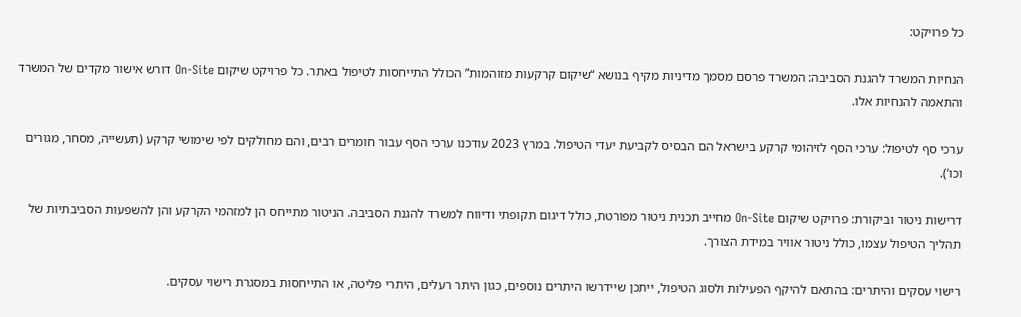כל פרויקט:

הנחיות המשרד להגנת הסביבה: המשרד פרסם מסמך מדיניות מקיף בנושא “שיקום קרקעות מזוהמות” הכולל התייחסות לטיפול באתר. כל פרויקט שיקום On-Site דורש אישור מקדים של המשרד והתאמה להנחיות אלו.

ערכי סף לטיפול: ערכי הסף לזיהומי קרקע בישראל הם הבסיס לקביעת יעדי הטיפול. במרץ 2023 עודכנו ערכי הסף עבור חומרים רבים, והם מחולקים לפי שימושי קרקע (תעשייה, מסחר, מגורים וכו’).

דרישות ניטור וביקורת: פרויקט שיקום On-Site מחייב תכנית ניטור מפורטת, כולל דיגום תקופתי ודיווח למשרד להגנת הסביבה. הניטור מתייחס הן למזהמי הקרקע והן להשפעות הסביבתיות של תהליך הטיפול עצמו, כולל ניטור אוויר במידת הצורך.

רישוי עסקים והיתרים: בהתאם להיקף הפעילות ולסוג הטיפול, ייתכן שיידרשו היתרים נוספים, כגון היתר רעלים, היתרי פליטה, או התייחסות במסגרת רישוי עסקים.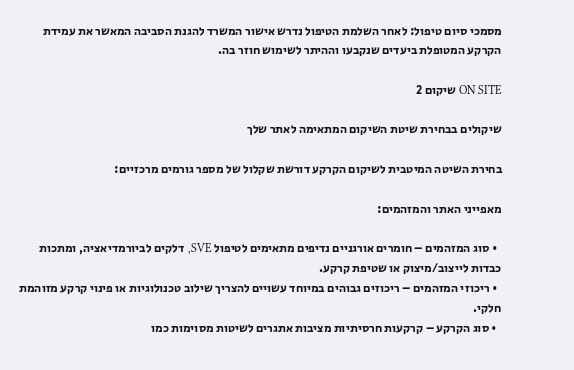מסמכי סיום טיפול: לאחר השלמת הטיפול נדרש אישור המשרד להגנת הסביבה המאשר את עמידת הקרקע המטופלת ביעדים שנקבעו וההיתר לשימוש חוזר בה.

ON SITE שיקום 2

שיקולים בבחירת שיטת השיקום המתאימה לאתר שלך

בחירת השיטה המיטבית לשיקום הקרקע דורשת שקלול של מספר גורמים מרכזיים:

מאפייני האתר והמזהמים:

  • סוג המזהמים – חומרים אורגניים נדיפים מתאימים לטיפול SVE, דלקים לביורמדיאציה, ומתכות כבדות לייצוב/מיצוק או שטיפת קרקע.
  • ריכוזי המזהמים – ריכוזים גבוהים במיוחד עשויים להצריך שילוב טכנולוגיות או פינוי קרקע מזוהמת חלקי.
  • סוג הקרקע – קרקעות חרסיתיות מציבות אתגרים לשיטות מסוימות כמו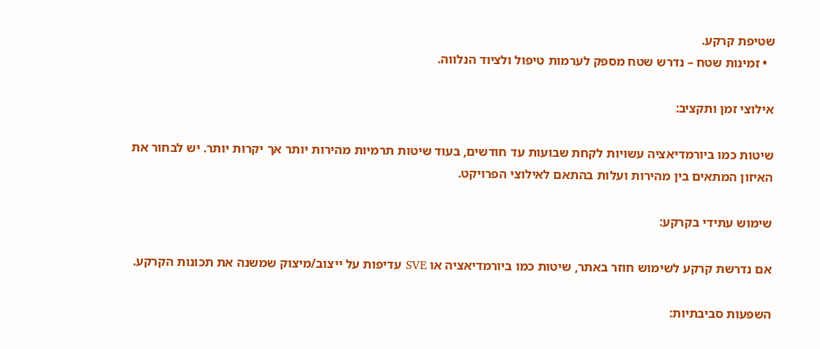שטיפת קרקע.
  • זמינות שטח – נדרש שטח מספק לערמות טיפול ולציוד הנלווה.

אילוצי זמן ותקציב:

שיטות כמו ביורמדיאציה עשויות לקחת שבועות עד חודשים, בעוד שיטות תרמיות מהירות יותר אך יקרות יותר. יש לבחור את האיזון המתאים בין מהירות ועלות בהתאם לאילוצי הפרויקט.

שימוש עתידי בקרקע:

אם נדרשת קרקע לשימוש חוזר באתר, שיטות כמו ביורמדיאציה או SVE עדיפות על ייצוב/מיצוק שמשנה את תכונות הקרקע.

השפעות סביבתיות: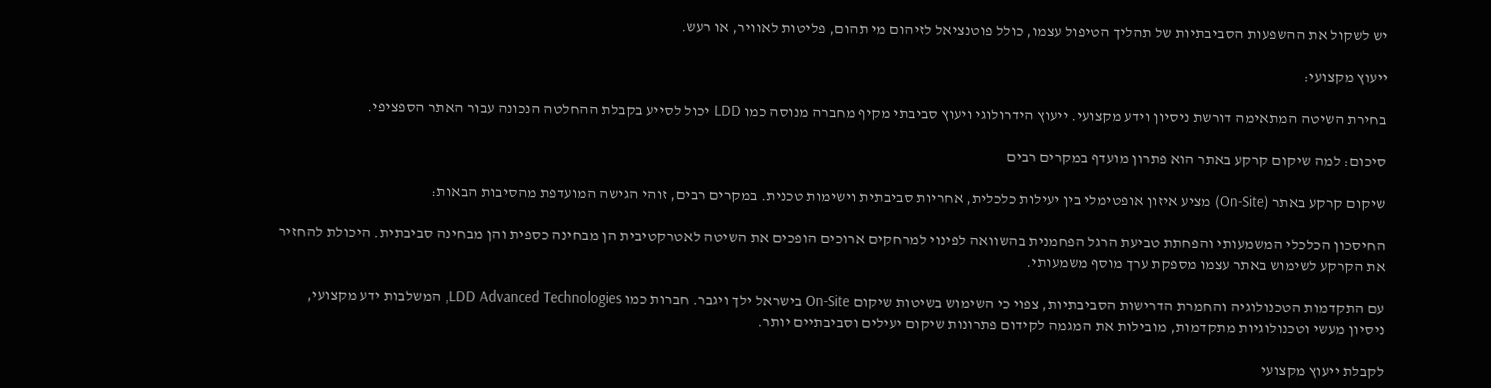יש לשקול את ההשפעות הסביבתיות של תהליך הטיפול עצמו, כולל פוטנציאל לזיהום מי תהום, פליטות לאוויר, או רעש.

ייעוץ מקצועי:

בחירת השיטה המתאימה דורשת ניסיון וידע מקצועי. ייעוץ הידרולוגי ויעוץ סביבתי מקיף מחברה מנוסה כמו LDD יכול לסייע בקבלת ההחלטה הנכונה עבור האתר הספציפי.

סיכום: למה שיקום קרקע באתר הוא פתרון מועדף במקרים רבים

שיקום קרקע באתר (On-Site) מציע איזון אופטימלי בין יעילות כלכלית, אחריות סביבתית וישימות טכנית. במקרים רבים, זוהי הגישה המועדפת מהסיבות הבאות:

החיסכון הכלכלי המשמעותי והפחתת טביעת הרגל הפחמנית בהשוואה לפינוי למרחקים ארוכים הופכים את השיטה לאטרקטיבית הן מבחינה כספית והן מבחינה סביבתית. היכולת להחזיר את הקרקע לשימוש באתר עצמו מספקת ערך מוסף משמעותי.

עם התקדמות הטכנולוגיה והחמרת הדרישות הסביבתיות, צפוי כי השימוש בשיטות שיקום On-Site בישראל ילך ויגבר. חברות כמו LDD Advanced Technologies, המשלבות ידע מקצועי, ניסיון מעשי וטכנולוגיות מתקדמות, מובילות את המגמה לקידום פתרונות שיקום יעילים וסביבתיים יותר.

לקבלת ייעוץ מקצועי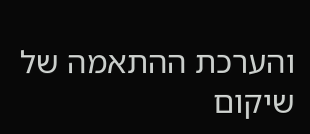והערכת ההתאמה של שיקום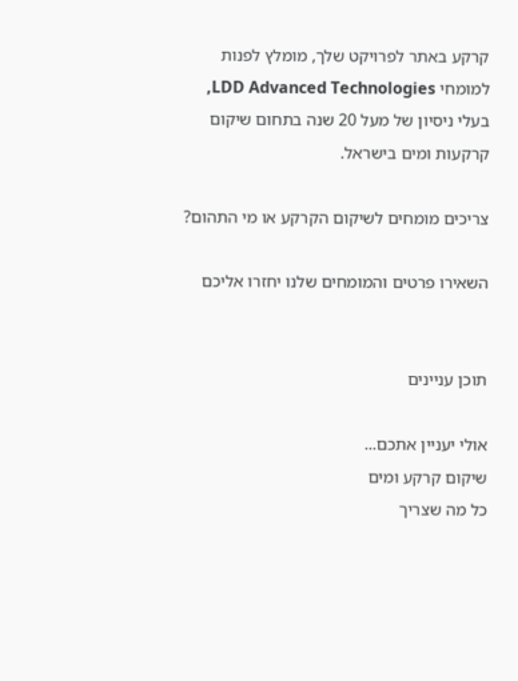קרקע באתר לפרויקט שלך, מומלץ לפנות למומחי LDD Advanced Technologies, בעלי ניסיון של מעל 20 שנה בתחום שיקום קרקעות ומים בישראל.

צריכים מומחים לשיקום הקרקע או מי התהום?

השאירו פרטים והמומחים שלנו יחזרו אליכם


תוכן עניינים

אולי יעניין אתכם...
שיקום קרקע ומים
כל מה שצריך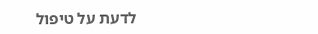לדעת על טיפול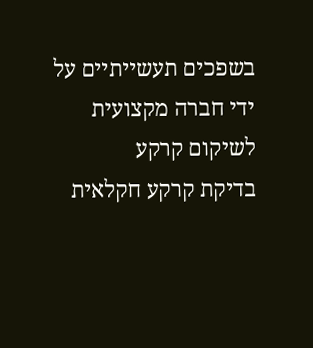בשפכים תעשייתיים על ידי חברה מקצועית לשיקום קרקע
בדיקת קרקע חקלאית